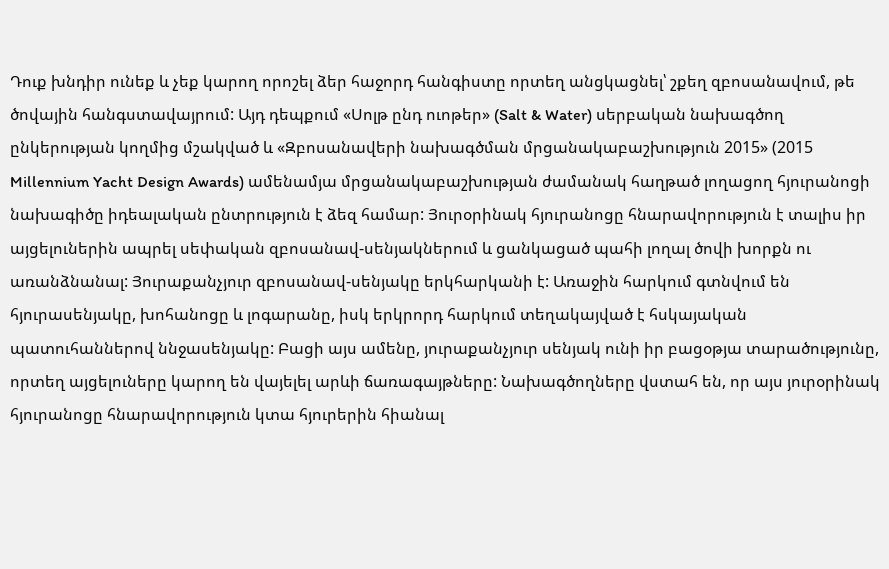Դուք խնդիր ունեք և չեք կարող որոշել ձեր հաջորդ հանգիստը որտեղ անցկացնել՝ շքեղ զբոսանավում, թե ծովային հանգստավայրում: Այդ դեպքում «Սոլթ ընդ ուոթեր» (Salt & Water) սերբական նախագծող ընկերության կողմից մշակված և «Զբոսանավերի նախագծման մրցանակաբաշխություն 2015» (2015 Millennium Yacht Design Awards) ամենամյա մրցանակաբաշխության ժամանակ հաղթած լողացող հյուրանոցի նախագիծը իդեալական ընտրություն է ձեզ համար: Յուրօրինակ հյուրանոցը հնարավորություն է տալիս իր այցելուներին ապրել սեփական զբոսանավ-սենյակներում և ցանկացած պահի լողալ ծովի խորքն ու առանձնանալ: Յուրաքանչյուր զբոսանավ-սենյակը երկհարկանի է: Առաջին հարկում գտնվում են հյուրասենյակը, խոհանոցը և լոգարանը, իսկ երկրորդ հարկում տեղակայված է հսկայական պատուհաններով ննջասենյակը: Բացի այս ամենը, յուրաքանչյուր սենյակ ունի իր բացօթյա տարածությունը, որտեղ այցելուները կարող են վայելել արևի ճառագայթները: Նախագծողները վստահ են, որ այս յուրօրինակ հյուրանոցը հնարավորություն կտա հյուրերին հիանալ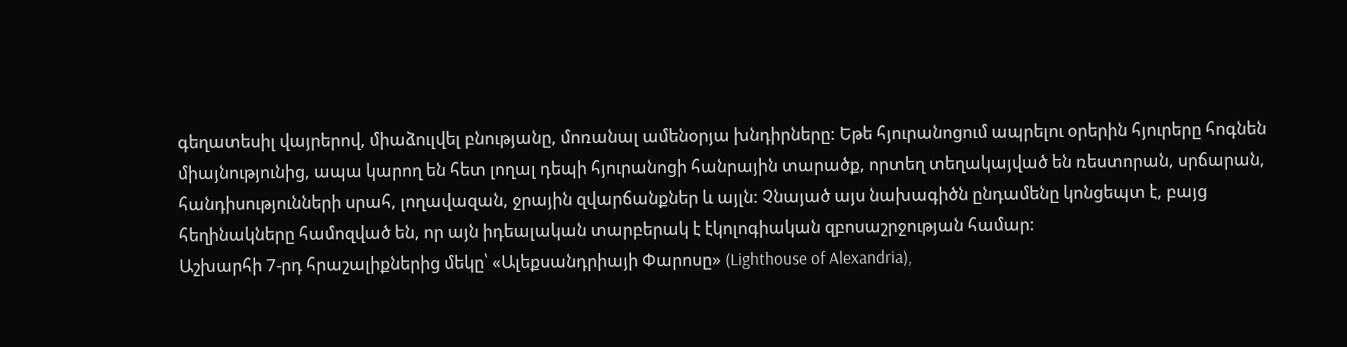գեղատեսիլ վայրերով, միաձուլվել բնությանը, մոռանալ ամենօրյա խնդիրները: Եթե հյուրանոցում ապրելու օրերին հյուրերը հոգնեն միայնությունից, ապա կարող են հետ լողալ դեպի հյուրանոցի հանրային տարածք, որտեղ տեղակայված են ռեստորան, սրճարան, հանդիսությունների սրահ, լողավազան, ջրային զվարճանքներ և այլն: Չնայած այս նախագիծն ընդամենը կոնցեպտ է, բայց հեղինակները համոզված են, որ այն իդեալական տարբերակ է էկոլոգիական զբոսաշրջության համար:
Աշխարհի 7-րդ հրաշալիքներից մեկը՝ «Ալեքսանդրիայի Փարոսը» (Lighthouse of Alexandria),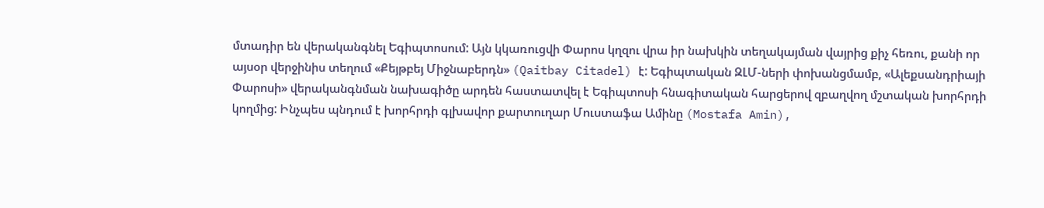մտադիր են վերականգնել Եգիպտոսում: Այն կկառուցվի Փարոս կղզու վրա իր նախկին տեղակայման վայրից քիչ հեռու, քանի որ այսօր վերջինիս տեղում «Քեյթբեյ Միջնաբերդն» (Qaitbay Citadel) է: Եգիպտական ԶԼՄ-ների փոխանցմամբ, «Ալեքսանդրիայի Փարոսի» վերականգնման նախագիծը արդեն հաստատվել է Եգիպտոսի հնագիտական հարցերով զբաղվող մշտական խորհրդի կողմից: Ինչպես պնդում է խորհրդի գլխավոր քարտուղար Մուստաֆա Ամինը (Mostafa Amin),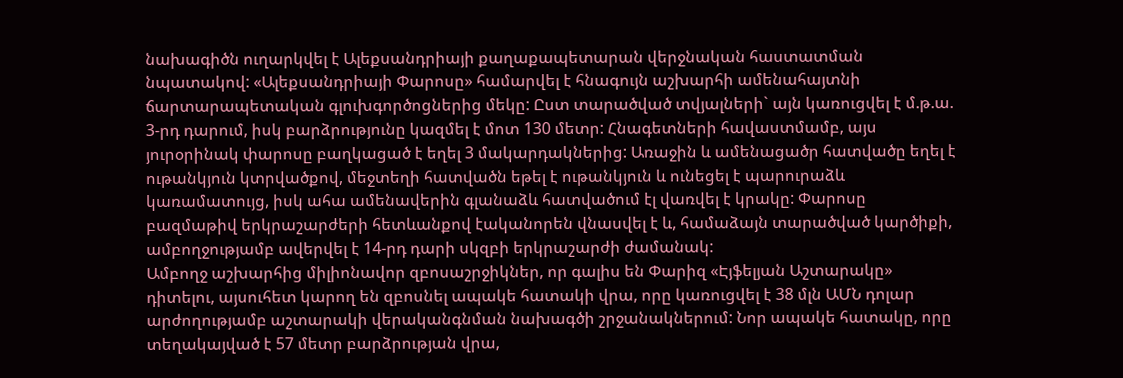նախագիծն ուղարկվել է Ալեքսանդրիայի քաղաքապետարան վերջնական հաստատման նպատակով: «Ալեքսանդրիայի Փարոսը» համարվել է հնագույն աշխարհի ամենահայտնի ճարտարապետական գլուխգործոցներից մեկը: Ըստ տարածված տվյալների` այն կառուցվել է մ.թ.ա. 3-րդ դարում, իսկ բարձրությունը կազմել է մոտ 130 մետր: Հնագետների հավաստմամբ, այս յուրօրինակ փարոսը բաղկացած է եղել 3 մակարդակներից: Առաջին և ամենացածր հատվածը եղել է ութանկյուն կտրվածքով, մեջտեղի հատվածն եթել է ութանկյուն և ունեցել է պարուրաձև կառամատույց, իսկ ահա ամենավերին գլանաձև հատվածում էլ վառվել է կրակը: Փարոսը բազմաթիվ երկրաշարժերի հետևանքով էականորեն վնասվել է և, համաձայն տարածված կարծիքի, ամբողջությամբ ավերվել է 14-րդ դարի սկզբի երկրաշարժի ժամանակ:
Ամբողջ աշխարհից միլիոնավոր զբոսաշրջիկներ, որ գալիս են Փարիզ «Էյֆելյան Աշտարակը» դիտելու, այսուհետ կարող են զբոսնել ապակե հատակի վրա, որը կառուցվել է 38 մլն ԱՄՆ դոլար արժողությամբ աշտարակի վերականգնման նախագծի շրջանակներում: Նոր ապակե հատակը, որը տեղակայված է 57 մետր բարձրության վրա,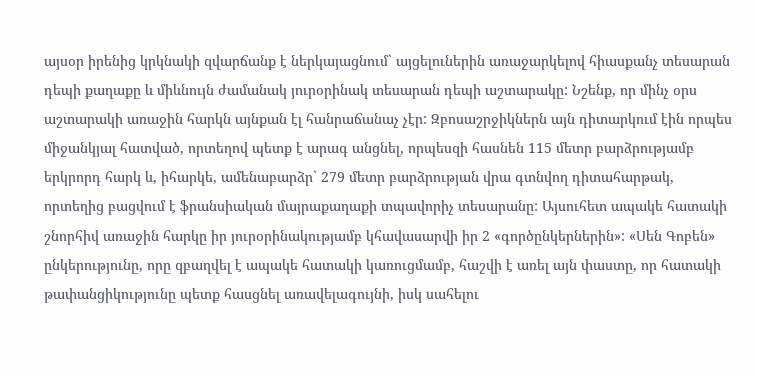այսօր իրենից կրկնակի զվարճանք է ներկայացնում` այցելուներին առաջարկելով հիասքանչ տեսարան դեպի քաղաքը և միևնույն ժամանակ յուրօրինակ տեսարան դեպի աշտարակը: Նշենք, որ մինչ օրս աշտարակի առաջին հարկն այնքան էլ հանրաճանաչ չէր: Զբոսաշրջիկներն այն դիտարկում էին որպես միջանկյալ հատված, որտեղով պետք է արագ անցնել, որպեսզի հասնեն 115 մետր բարձրությամբ երկրորդ հարկ և, իհարկե, ամենաբարձր` 279 մետր բարձրության վրա գտնվող դիտահարթակ, որտեղից բացվում է ֆրանսիական մայրաքաղաքի տպավորիչ տեսարանը: Այսուհետ ապակե հատակի շնորհիվ առաջին հարկը իր յուրօրինակությամբ կհավասարվի իր 2 «գործընկերներին»: «Սեն Գոբեն» ընկերությունը, որը զբաղվել է ապակե հատակի կառուցմամբ, հաշվի է առել այն փաստը, որ հատակի թափանցիկությունը պետք հասցնել առավելագույնի, իսկ սահելու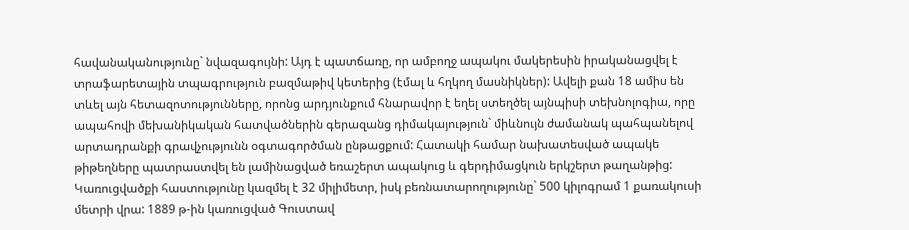հավանականությունը` նվազագույնի: Այդ է պատճառը, որ ամբողջ ապակու մակերեսին իրականացվել է տրաֆարետային տպագրություն բազմաթիվ կետերից (էմալ և հղկող մասնիկներ): Ավելի քան 18 ամիս են տևել այն հետազոտությունները, որոնց արդյունքում հնարավոր է եղել ստեղծել այնպիսի տեխնոլոգիա, որը ապահովի մեխանիկական հատվածներին գերազանց դիմակայություն` միևնույն ժամանակ պահպանելով արտադրանքի գրավչությունն օգտագործման ընթացքում: Հատակի համար նախատեսված ապակե թիթեղները պատրաստվել են լամինացված եռաշերտ ապակուց և գերդիմացկուն երկշերտ թաղանթից: Կառուցվածքի հաստությունը կազմել է 32 միլիմետր, իսկ բեռնատարողությունը` 500 կիլոգրամ 1 քառակուսի մետրի վրա: 1889 թ-ին կառուցված Գուստավ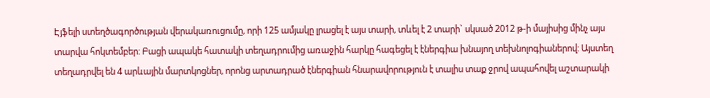Էյֆելի ստեղծագործության վերակառուցումը, որի 125 ամյակը լրացել է այս տարի, տևել է 2 տարի` սկսած 2012 թ-ի մայիսից մինչ այս տարվա հոկտեմբեր: Բացի ապակե հատակի տեղադրումից առաջին հարկը հագեցել է էներգիա խնայող տեխնոլոգիաներով: Այստեղ տեղադրվել են 4 արևային մարտկոցներ, որոնց արտադրած էներգիան հնարավորություն է տալիս տաք ջրով ապահովել աշտարակի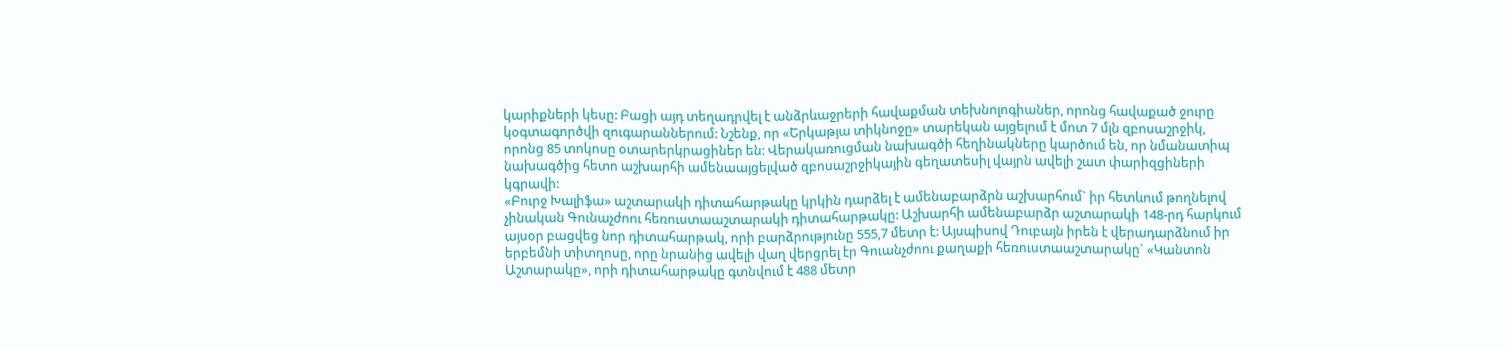կարիքների կեսը: Բացի այդ տեղադրվել է անձրևաջրերի հավաքման տեխնոլոգիաներ, որոնց հավաքած ջուրը կօգտագործվի զուգարաններում: Նշենք, որ «Երկաթյա տիկնոջը» տարեկան այցելում է մոտ 7 մլն զբոսաշրջիկ, որոնց 85 տոկոսը օտարերկրացիներ են: Վերակառուցման նախագծի հեղինակները կարծում են, որ նմանատիպ նախագծից հետո աշխարհի ամենաայցելված զբոսաշրջիկային գեղատեսիլ վայրն ավելի շատ փարիզցիների կգրավի:
«Բուրջ Խալիֆա» աշտարակի դիտահարթակը կրկին դարձել է ամենաբարձրն աշխարհում` իր հետևում թողնելով չինական Գունաչժոու հեռուստաաշտարակի դիտահարթակը: Աշխարհի ամենաբարձր աշտարակի 148-րդ հարկում այսօր բացվեց նոր դիտահարթակ, որի բարձրությունը 555,7 մետր է: Այսպիսով Դուբայն իրեն է վերադարձնում իր երբեմնի տիտղոսը, որը նրանից ավելի վաղ վերցրել էր Գուանչժոու քաղաքի հեռուստաաշտարակը` «Կանտոն Աշտարակը», որի դիտահարթակը գտնվում է 488 մետր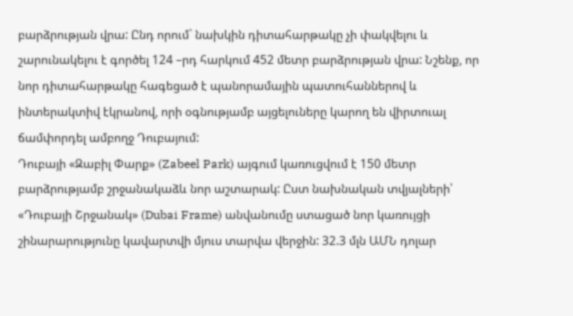բարձրության վրա: Ընդ որում` նախկին դիտահարթակը չի փակվելու և շարունակելու է գործել 124 –րդ հարկում 452 մետր բարձրության վրա: Նշենք, որ նոր դիտահարթակը հագեցած է պանորամային պատուհաններով և ինտերակտիվ էկրանով, որի օգնությամբ այցելուները կարող են վիրտուալ ճամփորդել ամբողջ Դուբայում:
Դուբայի «Զաբիլ Փարք» (Zabeel Park) այգում կառուցվում է 150 մետր բարձրությամբ շրջանակաձև նոր աշտարակ: Ըստ նախնական տվյալների՝ «Դուբայի Շրջանակ» (Dubai Frame) անվանումը ստացած նոր կառույցի շինարարությունը կավարտվի մյուս տարվա վերջին: 32.3 մլն ԱՄՆ դոլար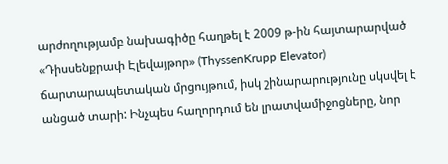արժողությամբ նախագիծը հաղթել է 2009 թ-ին հայտարարված «Դիսսենքրափ Էլեվայթոր» (ThyssenKrupp Elevator) ճարտարապետական մրցույթում, իսկ շինարարությունը սկսվել է անցած տարի: Ինչպես հաղորդում են լրատվամիջոցները, նոր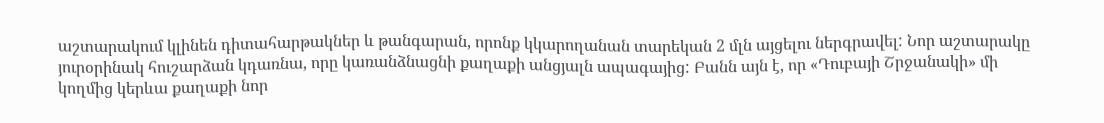աշտարակում կլինեն դիտահարթակներ և թանգարան, որոնք կկարողանան տարեկան 2 մլն այցելու ներգրավել: Նոր աշտարակը յուրօրինակ հուշարձան կդառնա, որը կառանձնացնի քաղաքի անցյալն ապագայից: Բանն այն է, որ «Դուբայի Շրջանակի» մի կողմից կերևա քաղաքի նոր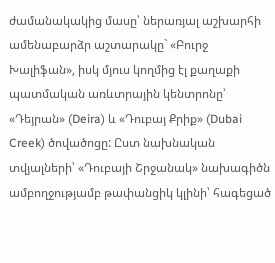ժամանակակից մասը՝ ներառյալ աշխարհի ամենաբարձր աշտարակը` «Բուրջ Խալիֆան», իսկ մյուս կողմից էլ քաղաքի պատմական առևտրային կենտրոնը՝ «Դեյրան» (Deira) և «Դուբայ Քրիք» (Dubai Creek) ծովածոցը: Ըստ նախնական տվյալների՝ «Դուբայի Շրջանակ» նախագիծն ամբողջությամբ թափանցիկ կլինի՝ հագեցած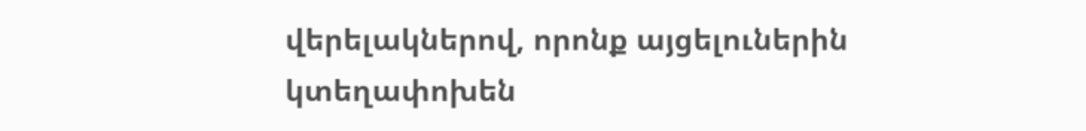վերելակներով, որոնք այցելուներին կտեղափոխեն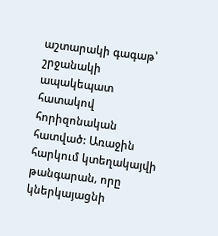աշտարակի գագաթ՝ շրջանակի ապակեպատ հատակով հորիզոնական հատված: Առաջին հարկում կտեղակայվի թանգարան, որը կներկայացնի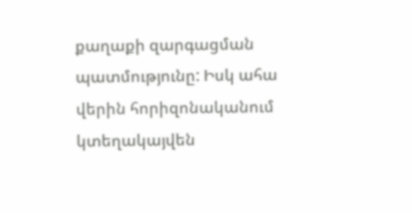քաղաքի զարգացման պատմությունը: Իսկ ահա վերին հորիզոնականում կտեղակայվեն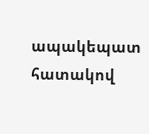ապակեպատ հատակով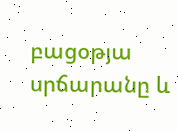բացօթյա սրճարանը և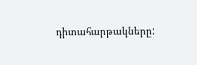դիտահարթակները: